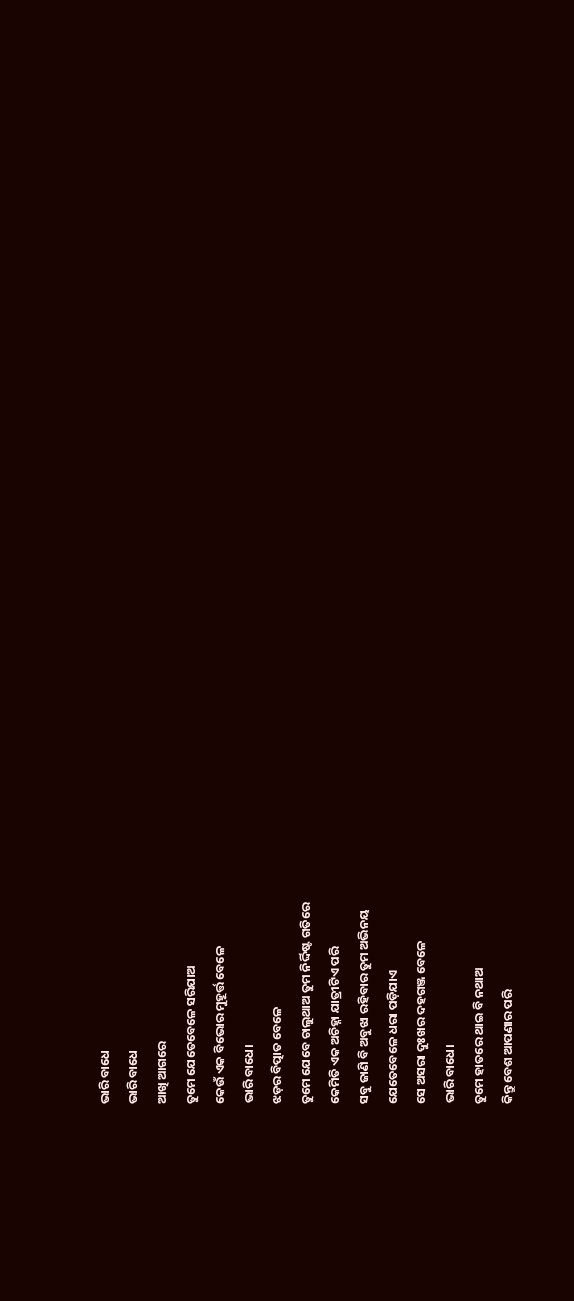ଭାରି ବାଧେ
ଭାରି ବାଧେ
ଆଖି ଆଗରେ
ତୁମେ ଯେତେବେଳେ ସରିଯାଅ
କେଉଁ ଏକ ବିଭୋର ମୁହୂର୍ତ୍ତ ବେଳେ
ଭାରି ବାଧେ।
ଝଡ଼ର ବିତ୍ପାତ ବେଳେ
ତୁମେ ଯେବେ ଚାଲୁଥାଅ ତୁମ ନିର୍ଦ୍ଦିଷ୍ଟ ଗତିରେ
କେମିତି ଏକ ଅଚିହ୍ନା ଯାତ୍ରୀଟିଏ ପରି
ସବୁ ଜାଣି ବି ଅବୁଝା ରହିବାର ତୁମ ଅଭିନୟ
ଯେତେବେଳେ ଧରା ପଡ଼ିଯାଏ
ସେ ଅସରା ଦୁଃଖର ଦହଗଞ୍ଜ ବେଳେ
ଭାରି ବାଧେ।
ତୁମେ ହାତରେ ଥାଇ ବି ନଥାଅ
କିନ୍ତୁ ବେଶ ଆପଣାର ପରି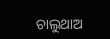ଚାଲୁଥାଅ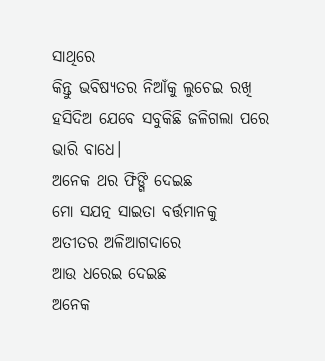ସାଥିରେ
କିନ୍ତୁ ଭବିଷ୍ୟତର ନିଆଁକୁ ଲୁଚେଇ ରଖି
ହସିଦିଅ ଯେବେ ସବୁକିଛି ଜଳିଗଲା ପରେ
ଭାରି ବାଧେ।
ଅନେକ ଥର ଫିଙ୍ଗି ଦେଇଛ
ମୋ ସଯତ୍ନ ସାଇତା ବର୍ତ୍ତମାନକୁ
ଅତୀତର ଅଳିଆଗଦାରେ
ଆଉ ଧରେଇ ଦେଇଛ
ଅନେକ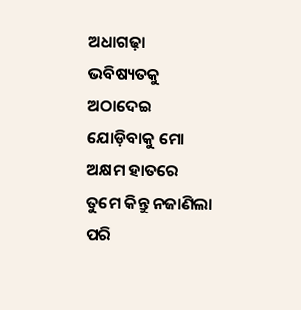ଅଧାଗଢ଼ା ଭବିଷ୍ୟତକୁ
ଅଠାଦେଇ ଯୋଡ଼ିବାକୁ ମୋ ଅକ୍ଷମ ହାତରେ
ତୁମେ କିନ୍ତୁ ନଜାଣିଲା ପରି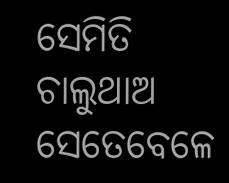ସେମିତି ଚାଲୁଥାଅ
ସେତେବେଳେ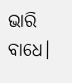ଭାରି ବାଧେ।